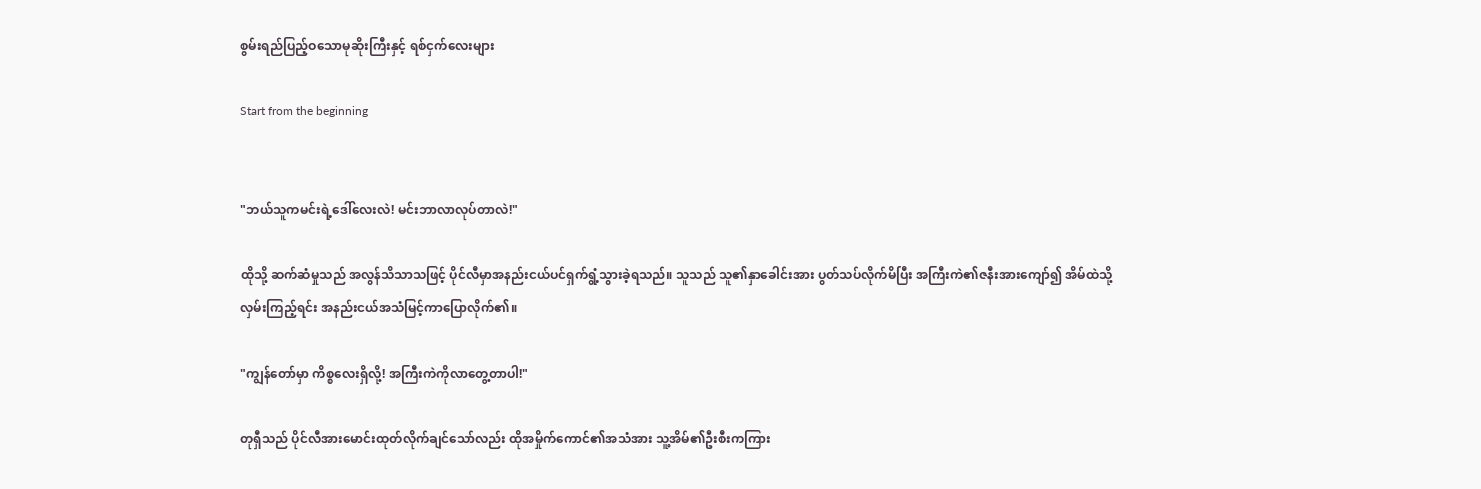စွမ်းရည်ပြည့်ဝသောမုဆိုးကြီးနှင့် ရစ်ငှက်လေးများ

Start from the beginning


"ဘယ်သူကမင်းရဲ့ဒေါ်လေးလဲ! မင်းဘာလာလုပ်တာလဲ!"

ထိုသို့ ဆက်ဆံမှုသည် အလွန်သိသာသဖြင့် ပိုင်လီမှာအနည်းငယ်ပင်ရှက်ရွံ့သွားခဲ့ရသည်။ သူသည် သူ၏နှာခေါင်းအား ပွတ်သပ်လိုက်မိပြီး အကြီးကဲ၏ဇနီးအားကျော်၍ အိမ်ထဲသို့လှမ်းကြည့်ရင်း အနည်းငယ်အသံမြင့်ကာပြောလိုက်၏။

"ကျွန်တော်မှာ ကိစ္စလေးရှိလို့! အကြီးကဲကိုလာတွေ့တာပါ!"

တုရှီသည် ပိုင်လီအားမောင်းထုတ်လိုက်ချင်သော်လည်း ထိုအမှိုက်ကောင်၏အသံအား သူ့အိမ်၏ဦးစီးကကြား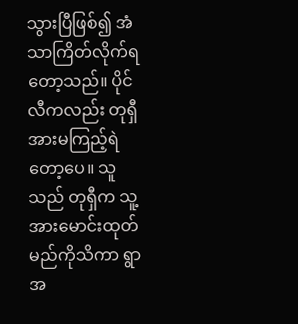သွားပြီဖြစ်၍ အံသာကြိတ်လိုက်ရတော့သည်။ ပိုင်လီကလည်း တုရှီအားမကြည့်ရဲတော့ပေ။ သူသည် တုရှီက သူ့အားမောင်းထုတ်မည်ကိုသိကာ ရွာအ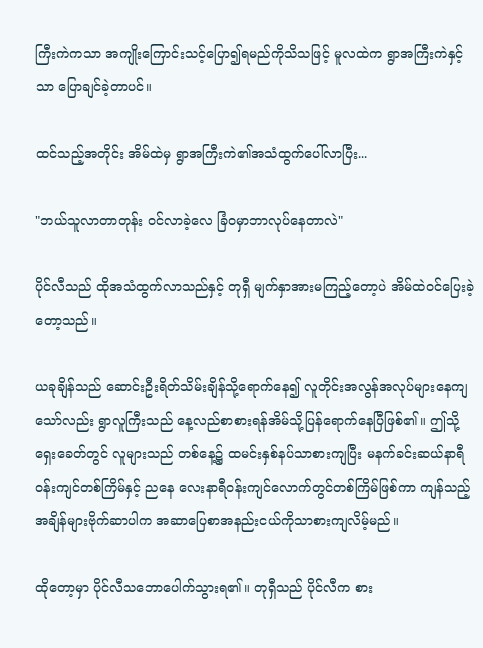ကြီးကဲကသာ အကျိုးကြောင်းသင့်ပြော၍ရမည်ကိုသိသဖြင့် မူလထဲက ရွာအကြီးကဲနှင့်သာ ပြောချင်ခဲ့တာပင်။

ထင်သည့်အတိုင်း အိမ်ထဲမှ ရွာအကြီးကဲ၏အသံထွက်ပေါ်လာပြီး...

"ဘယ်သူလာတာတုန်း ဝင်လာခဲ့လေ ခြံဝမှာဘာလုပ်နေတာလဲ"

ပိုင်လီသည် ထိုအသံထွက်လာသည်နှင့် တုရှီ မျက်နှာအားမကြည့်တော့ပဲ အိမ်ထဲဝင်ပြေးခဲ့တော့သည်။

ယခုချိန်သည် ဆောင်းဦးရိတ်သိမ်းချိန်သို့ရောက်နေ၍ လူတိုင်းအလွန်အလုပ်များနေကျသော်လည်း ရွာလူကြီးသည် နေ့လည်စာစားရန်အိမ်သို့ပြန်ရောက်နေပြီဖြစ်၏။ ဤသို့ ရှေးခေတ်တွင် လူများသည် တစ်နေ့၌ ထမင်းနှစ်နပ်သာစားကျပြီး မနက်ခင်းဆယ်နာရီဝန်းကျင်တစ်ကြိမ်နှင့် ညနေ လေးနာရီဝန်းကျင်လောက်တွင်တစ်ကြိမ်ဖြစ်ကာ ကျန်သည့်အချိန်များဗိုက်ဆာပါက အဆာပြေစာအနည်းငယ်ကိုသာစားကျလိမ့်မည်။

ထိုတော့မှာ ပိုင်လီသဘောပေါက်သွားရ၏။ တုရှီသည် ပိုင်လီက စား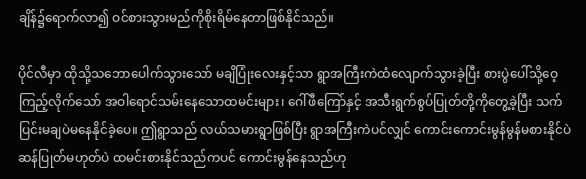ချိန်၌ရောက်လာ၍ ဝင်စားသွားမည်ကိုစိုးရိမ်နေတာဖြစ်နိုင်သည်။

ပိုင်လီမှာ ထိုသို့သဘောပေါက်သွားသော် မချိပြုံးလေးနှင့်သာ ရွာအကြီးကဲထံလျောက်သွားခဲ့ပြီး စားပွဲပေါ်သို့ဝေ့ကြည့်လိုက်သော် အဝါရောင်သမ်းနေသောထမင်းများ၊ ဂေါ်ဖီကြော်နှင့် အသီးရွက်စွပ်ပြုတ်တို့ကိုတွေ့ခဲ့ပြီး သက်ပြင်းမချပဲမနေနိုင်ခဲ့ပေ။ ဤရွာသည် လယ်သမားရွာဖြစ်ပြီး ရွာအကြီးကဲပင်လျှင် ကောင်းကောင်းမွန်မွန်မစားနိုင်ပဲ ဆန်ပြုတ်မဟုတ်ပဲ ထမင်းစားနိုင်သည်ကပင် ကောင်းမွန်နေသည်ဟု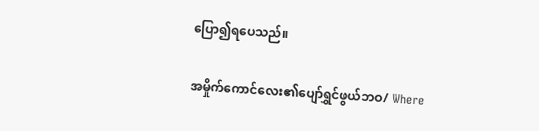ပြော၍ရပေသည်။

အမှိုက်ကောင်လေး၏ပျော်ရွှင်ဖွယ်ဘဝ/ Where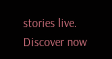stories live. Discover now